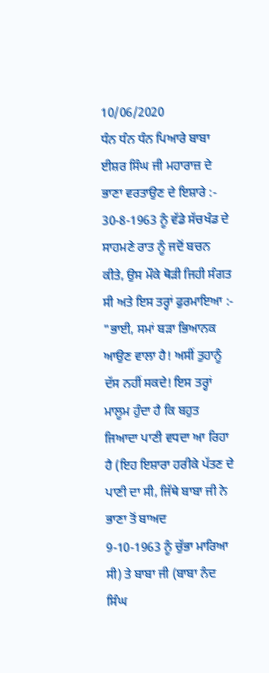10/06/2020
ਧੰਨ ਧੰਨ ਧੰਨ ਪਿਆਰੇ ਬਾਬਾ ਈਸ਼ਰ ਸਿੰਘ ਜੀ ਮਹਾਰਾਜ਼ ਦੇ ਭਾਣਾ ਵਰਤਾਉਣ ਦੇ ਇਸ਼ਾਰੇ :-
30-8-1963 ਨੂੰ ਵੱਡੇ ਸੱਚਖੰਡ ਦੇ ਸਾਹਮਣੇ ਰਾਤ ਨੂੰ ਜਦੋਂ ਬਚਨ ਕੀਤੇ, ਉਸ ਮੌਕੇ ਥੋੜੀ ਜਿਹੀ ਸੰਗਤ ਸੀ ਅਤੇ ਇਸ ਤਰ੍ਹਾਂ ਫੁਰਮਾਇਆ :-
"ਭਾਈ, ਸਮਾਂ ਬੜਾ ਭਿਆਨਕ ਆਉਣ ਵਾਲਾ ਹੈ! ਅਸੀਂ ਤੁਹਾਨੂੰ ਦੱਸ ਨਹੀਂ ਸਕਦੇ! ਇਸ ਤਰ੍ਹਾਂ ਮਾਲੂਮ ਹੁੰਦਾ ਹੈ ਕਿ ਬਹੁਤ ਜਿਆਦਾ ਪਾਣੀ ਵਧਦਾ ਆ ਰਿਹਾ ਹੈ (ਇਹ ਇਸ਼ਾਰਾ ਹਰੀਕੇ ਪੱਤਣ ਦੇ ਪਾਣੀ ਦਾ ਸੀ, ਜਿੱਥੇ ਬਾਬਾ ਜੀ ਨੇ ਭਾਣਾ ਤੋਂ ਬਾਅਦ
9-10-1963 ਨੂੰ ਚੁੱਭਾ ਮਾਰਿਆ ਸੀ) ਤੇ ਬਾਬਾ ਜੀ (ਬਾਬਾ ਨੰਦ ਸਿੰਘ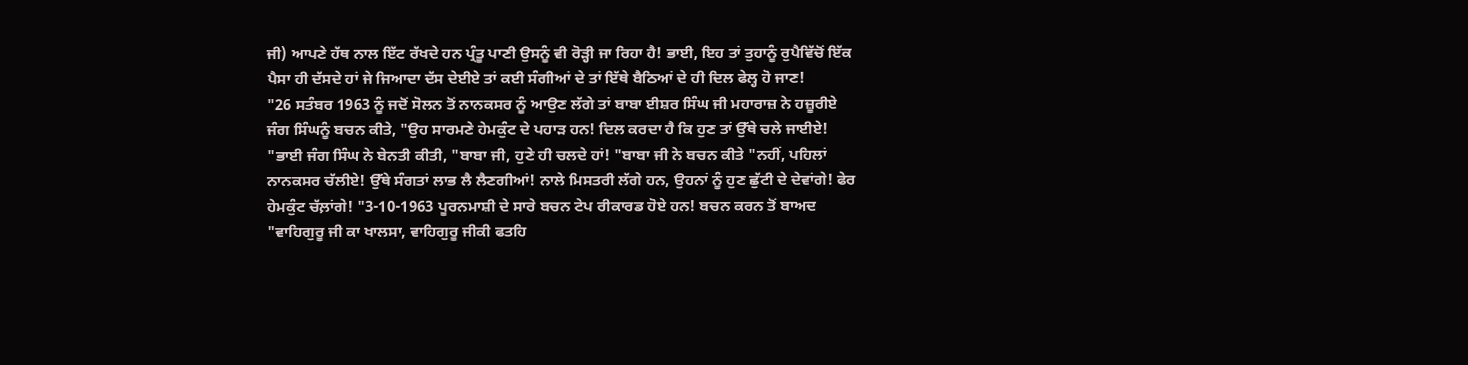ਜੀ) ਆਪਣੇ ਹੱਥ ਨਾਲ ਇੱਟ ਰੱਖਦੇ ਹਨ ਪ੍ਰੰਤੂ ਪਾਣੀ ਉਸਨੂੰ ਵੀ ਰੋੜ੍ਹੀ ਜਾ ਰਿਹਾ ਹੈ! ਭਾਈ, ਇਹ ਤਾਂ ਤੁਹਾਨੂੰ ਰੁਪੈਵਿੱਚੋਂ ਇੱਕ ਪੈਸਾ ਹੀ ਦੱਸਦੇ ਹਾਂ ਜੇ ਜਿਆਦਾ ਦੱਸ ਦੇਈਏ ਤਾਂ ਕਈ ਸੰਗੀਆਂ ਦੇ ਤਾਂ ਇੱਥੇ ਬੈਠਿਆਂ ਦੇ ਹੀ ਦਿਲ ਫੇਲ੍ਹ ਹੋ ਜਾਣ!
"26 ਸਤੰਬਰ 1963 ਨੂੰ ਜਦੋਂ ਸੋਲਨ ਤੋਂ ਨਾਨਕਸਰ ਨੂੰ ਆਉਣ ਲੱਗੇ ਤਾਂ ਬਾਬਾ ਈਸ਼ਰ ਸਿੰਘ ਜੀ ਮਹਾਰਾਜ਼ ਨੇ ਹਜ਼ੂਰੀਏ ਜੰਗ ਸਿੰਘਨੂੰ ਬਚਨ ਕੀਤੇ, "ਉਹ ਸਾਰਮਣੇ ਹੇਮਕੁੰਟ ਦੇ ਪਹਾੜ ਹਨ! ਦਿਲ ਕਰਦਾ ਹੈ ਕਿ ਹੁਣ ਤਾਂ ਉੱਥੇ ਚਲੇ ਜਾਈਏ! "ਭਾਈ ਜੰਗ ਸਿੰਘ ਨੇ ਬੇਨਤੀ ਕੀਤੀ, "ਬਾਬਾ ਜੀ, ਹੁਣੇ ਹੀ ਚਲਦੇ ਹਾਂ! "ਬਾਬਾ ਜੀ ਨੇ ਬਚਨ ਕੀਤੇ "ਨਹੀਂ, ਪਹਿਲਾਂ ਨਾਨਕਸਰ ਚੱਲੀਏ! ਉੱਥੇ ਸੰਗਤਾਂ ਲਾਭ ਲੈ ਲੈਣਗੀਆਂ! ਨਾਲੇ ਮਿਸਤਰੀ ਲੱਗੇ ਹਨ, ਉਹਨਾਂ ਨੂੰ ਹੁਣ ਛੁੱਟੀ ਦੇ ਦੇਵਾਂਗੇ! ਫੇਰ ਹੇਮਕੁੰਟ ਚੱਲ਼ਾਂਗੇ! "3-10-1963 ਪੂਰਨਮਾਸ਼ੀ ਦੇ ਸਾਰੇ ਬਚਨ ਟੇਪ ਰੀਕਾਰਡ ਹੋਏ ਹਨ! ਬਚਨ ਕਰਨ ਤੋਂ ਬਾਅਦ "ਵਾਹਿਗੁਰੂ ਜੀ ਕਾ ਖਾਲਸਾ, ਵਾਹਿਗੁਰੂ ਜੀਕੀ ਫਤਹਿ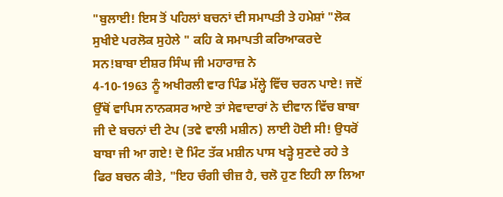"ਬੁਲਾਈ! ਇਸ ਤੋਂ ਪਹਿਲਾਂ ਬਚਨਾਂ ਦੀ ਸਮਾਪਤੀ ਤੇ ਹਮੇਸ਼ਾਂ "ਲੋਕ ਸੁਖੀਏ ਪਰਲੋਕ ਸੁਹੇਲੇ " ਕਹਿ ਕੇ ਸਮਾਪਤੀ ਕਰਿਆਕਰਦੇ ਸਨ!ਬਾਬਾ ਈਸ਼ਰ ਸਿੰਘ ਜੀ ਮਹਾਰਾਜ਼ ਨੇ
4-10-1963 ਨੂੰ ਅਖੀਰਲੀ ਵਾਰ ਪਿੰਡ ਮੱਲ੍ਹੇ ਵਿੱਚ ਚਰਨ ਪਾਏ! ਜਦੋਂ ਉੱਥੋਂ ਵਾਪਿਸ ਨਾਨਕਸਰ ਆਏ ਤਾਂ ਸੇਵਾਦਾਰਾਂ ਨੇ ਦੀਵਾਨ ਵਿੱਚ ਬਾਬਾ ਜੀ ਦੇ ਬਚਨਾਂ ਦੀ ਟੇਪ (ਤਵੇ ਵਾਲੀ ਮਸ਼ੀਨ) ਲਾਈ ਹੋਈ ਸੀ! ਉਧਰੋਂ ਬਾਬਾ ਜੀ ਆ ਗਏ! ਦੋ ਮਿੰਟ ਤੱਕ ਮਸ਼ੀਨ ਪਾਸ ਖੜ੍ਹੇ ਸੁਣਦੇ ਰਹੇ ਤੇ ਫਿਰ ਬਚਨ ਕੀਤੇ, "ਇਹ ਚੰਗੀ ਚੀਜ਼ ਹੈ, ਚਲੋ ਹੁਣ ਇਹੀ ਲਾ ਲਿਆ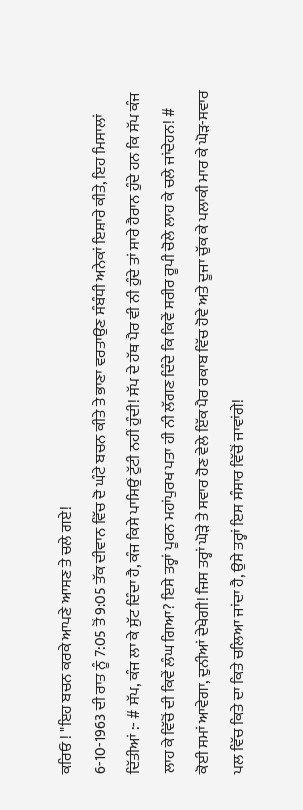ਕਰਿਓ ! "ਇਹ ਬਚਨ ਕਰਕੇ ਆਪਣੇ ਆਸਣ ਤੇ ਚਲੇ ਗਏ!
6-10-1963 ਦੀ ਰਾਤ ਨੂੰ 7:05 ਤੋਂ 9:05 ਤੱਕ ਦੀਵਾਨ ਵਿੱਚ ਦੋ ਘੰਟੇ ਬਚਨ ਕੀਤੇ ਤੇ ਭਾਣਾ ਵਰਤਾਉਣ ਸੰਬੰਧੀ ਅਨੇਕਾਂ ਇਸ਼ਾਰੇ ਕੀਤੇ, ਇਹ ਮਿਸਾਲਾਂ ਦਿੱਤੀਆਂ :- # ਸੱਪ, ਕੰਜ ਲਾ ਕੇ ਸੁੱਟ ਦਿੰਦਾ ਹੈ, ਕੰਜ ਕਿਸੇ ਪਾਸਿਉਂ ਟੁੱਟੀ ਨਹੀਂ ਹੁੰਦੀ! ਸੱਪ ਦੇ ਹੱਥ ਪੈਰ ਵੀ ਨੀ ਹੁੰਦੇ ਤਾਂ ਸਾਰੇ ਹੈਰਾਨ ਹੁੰਦੇ ਹਨ ਕਿ ਸੱਪ ਕੰਜ ਲਾਹ ਕੇ ਵਿੱਚੋਂ ਦੀ ਕਿਵੇਂ ਲੰਘ ਗਿਆ? ਇਸੇ ਤਰ੍ਹਾਂ ਪੂਰਨ ਮਹਾਂਪੁਰਖ ਪਤਾ ਹੀ ਨੀ ਲੱਗਣ ਦਿੰਦੇ ਕਿ ਕਿਵੇਂ ਸਰੀਰ ਰੂਪੀ ਚੋਲੇ ਲਾਹ ਕੇ ਚਲੇ ਜਾਂਦੇਹਨ! # ਕੋਈ ਸਮਾਂ ਆਵੇਗਾ, ਦੁਨੀਆਂ ਦੇਖੇਗੀ! ਜਿਸ ਤਰ੍ਹਾਂ ਘੋੜੇ ਤੇ ਸਵਾਰ ਹੋਣ ਵੇਲੇ ਇੱਕ ਪੈਰ ਰਕਾਬ ਵਿੱਚ ਹੋਵੇ ਅਤੇ ਦੂਜਾ ਚੁੱਕ ਕੇ ਪਲਾਕੀ ਮਾਰ ਕੇ ਘੋੜ-ਸਵਾਰ ਪਲ ਵਿੱਚ ਕਿਤੇ ਦਾ ਕਿਤੇ ਚਲਿਆ ਜਾਂਦਾ ਹੈ, ਉਸੇ ਤਰ੍ਹਾਂ ਇਸ ਸੰਸਾਰ ਵਿੱਚੋਂ ਜਾਵਾਂਗੇ!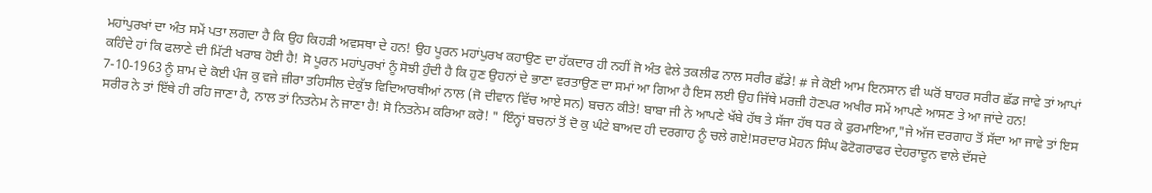ਮਹਾਂਪੁਰਖਾਂ ਦਾ ਅੰਤ ਸਮੇਂ ਪਤਾ ਲਗਦਾ ਹੈ ਕਿ ਉਹ ਕਿਹੜੀ ਅਵਸਥਾ ਦੇ ਹਨ! ਉਹ ਪੂਰਨ ਮਹਾਂਪੁਰਖ ਕਹਾਉਣ ਦਾ ਹੱਕਦਾਰ ਹੀ ਨਹੀਂ ਜੋ ਅੰਤ ਵੇਲੇ ਤਕਲੀਫ ਨਾਲ ਸਰੀਰ ਛੱਡੇ! # ਜੇ ਕੋਈ ਆਮ ਇਨਸਾਨ ਵੀ ਘਰੋਂ ਬਾਹਰ ਸਰੀਰ ਛੱਡ ਜਾਵੇ ਤਾਂ ਆਪਾਂ ਕਹਿੰਦੇ ਹਾਂ ਕਿ ਫਲਾਣੇ ਦੀ ਮਿੱਟੀ ਖਰਾਬ ਹੋਈ ਹੈ! ਸੋ ਪੂਰਨ ਮਹਾਂਪੁਰਖਾਂ ਨੂੰ ਸੋਝੀ ਹੁੰਦੀ ਹੈ ਕਿ ਹੁਣ ਉਹਨਾਂ ਦੇ ਭਾਣਾ ਵਰਤਾਉਣ ਦਾ ਸਮਾਂ ਆ ਗਿਆ ਹੈ ਇਸ ਲਈ ਉਹ ਜਿੱਥੇ ਮਰਜ਼ੀ ਹੋਣਪਰ ਅਖੀਰ ਸਮੇਂ ਆਪਣੇ ਆਸਣ ਤੇ ਆ ਜਾਂਦੇ ਹਨ!
7-10-1963 ਨੂੰ ਸ਼ਾਮ ਦੇ ਕੋਈ ਪੰਜ ਕੁ ਵਜੇ ਜ਼ੀਰਾ ਤਹਿਸੀਲ ਦੇਕੁੱਝ ਵਿਦਿਆਰਥੀਆਂ ਨਾਲ (ਜੋ ਦੀਵਾਨ ਵਿੱਚ ਆਏ ਸਨ) ਬਚਨ ਕੀਤੇ! ਬਾਬਾ ਜੀ ਨੇ ਆਪਣੇ ਖੱਬੇ ਹੱਥ ਤੇ ਸੱਜਾ ਹੱਥ ਧਰ ਕੇ ਫੁਰਮਾਇਆ,"ਜੇ ਅੱਜ ਦਰਗਾਹ ਤੋਂ ਸੱਦਾ ਆ ਜਾਵੇ ਤਾਂ ਇਸ ਸਰੀਰ ਨੇ ਤਾਂ ਇੱਥੇ ਹੀ ਰਹਿ ਜਾਣਾ ਹੈ, ਨਾਲ ਤਾਂ ਨਿਤਨੇਮ ਨੇ ਜਾਣਾ ਹੈ! ਸੋ ਨਿਤਨੇਮ ਕਰਿਆ ਕਰੋ! " ਇੰਨ੍ਹਾਂ ਬਚਨਾਂ ਤੋਂ ਦੋ ਕੁ ਘੰਟੇ ਬਾਅਦ ਹੀ ਦਰਗਾਹ ਨੂੰ ਚਲੇ ਗਏ!ਸਰਦਾਰ ਮੋਹਨ ਸਿੰਘ ਫੋਟੋਗਰਾਫਰ ਦੇਹਰਾਦੂਨ ਵਾਲੇ ਦੱਸਦੇ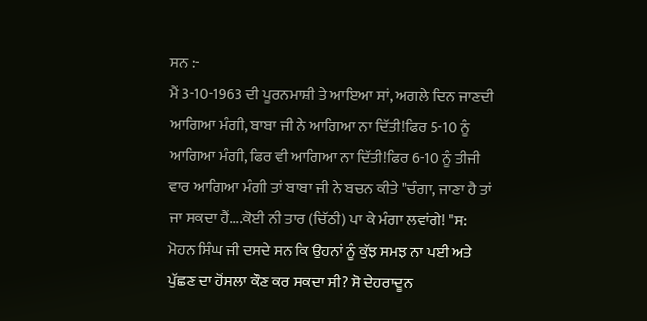ਸਨ :-
ਮੈਂ 3-10-1963 ਦੀ ਪੂਰਨਮਾਸ਼ੀ ਤੇ ਆਇਆ ਸਾਂ, ਅਗਲੇ ਦਿਨ ਜਾਣਦੀ ਆਗਿਆ ਮੰਗੀ, ਬਾਬਾ ਜੀ ਨੇ ਆਗਿਆ ਨਾ ਦਿੱਤੀ!ਫਿਰ 5-10 ਨੂੰ ਆਗਿਆ ਮੰਗੀ, ਫਿਰ ਵੀ ਆਗਿਆ ਨਾ ਦਿੱਤੀ!ਫਿਰ 6-10 ਨੂੰ ਤੀਜੀ ਵਾਰ ਆਗਿਆ ਮੰਗੀ ਤਾਂ ਬਾਬਾ ਜੀ ਨੇ ਬਚਨ ਕੀਤੇ "ਚੰਗਾ, ਜਾਣਾ ਹੈ ਤਾਂ ਜਾ ਸਕਦਾ ਹੈਂ....ਕੋਈ ਨੀ ਤਾਰ (ਚਿੱਠੀ) ਪਾ ਕੇ ਮੰਗਾ ਲਵਾਂਗੇ! "ਸ:
ਮੋਹਨ ਸਿੰਘ ਜੀ ਦਸਦੇ ਸਨ ਕਿ ਉਹਨਾਂ ਨੂੰ ਕੁੱਝ ਸਮਝ ਨਾ ਪਈ ਅਤੇ ਪੁੱਛਣ ਦਾ ਹੋਂਸਲਾ ਕੌਣ ਕਰ ਸਕਦਾ ਸੀ? ਸੋ ਦੇਹਰਾਦੂਨ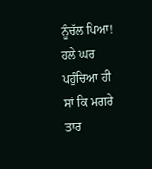ਨੂੰਚੱਲ ਪਿਆ!
ਹਲੇ ਘਰ ਪਹੁੰਚਿਆ ਹੀ ਸਾਂ ਕਿ ਮਗਰੇ ਤਾਰ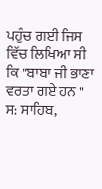ਪਹੁੰਚ ਗਈ ਜਿਸ ਵਿੱਚ ਲਿਖਿਆ ਸੀ ਕਿ "ਬਾਬਾ ਜੀ ਭਾਣਾ ਵਰਤਾ ਗਏ ਹਨ " ਸ: ਸਾਹਿਬ,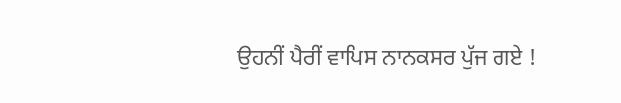ਉਹਨੀਂ ਪੈਰੀਂ ਵਾਪਿਸ ਨਾਨਕਸਰ ਪੁੱਜ ਗਏ !